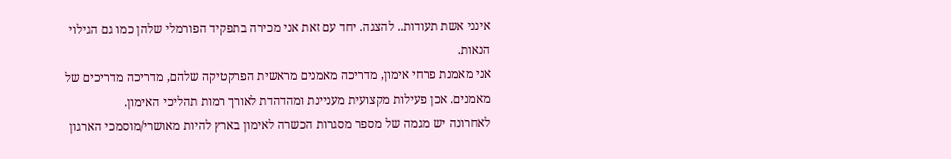אינני אשת תעודות.. להצגה. יחד עם זאת אני מכירה בתפקיד הפורמלי שלהן כמו גם הגילוי הנאות.
אני מאמנת פרחי אימון, מדריכה מאמנים מראשית הפרקטיקה שלהם, מדריכה מדריכים של מאמנים. אכן פעילות מקצועית מעניינת ומהדהדת לאורך רמות תהליכי האימון.
לאחרונה יש מגמה של מספר מסגרות הכשרה לאימון בארץ להיות מאושרי/מוסמכי הארגון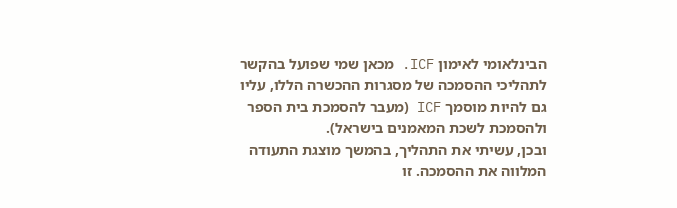הבינלאומי לאימון ICF. מכאן שמי שפועל בהקשר לתהליכי ההסמכה של מסגרות ההכשרה הללו, עליו גם להיות מוסמך ICF (מעבר להסמכת בית הספר ולהסמכת לשכת המאמנים בישראל).
ובכן, עשיתי את התהליך, בהמשך מוצגת התעודה המלווה את ההסמכה. זו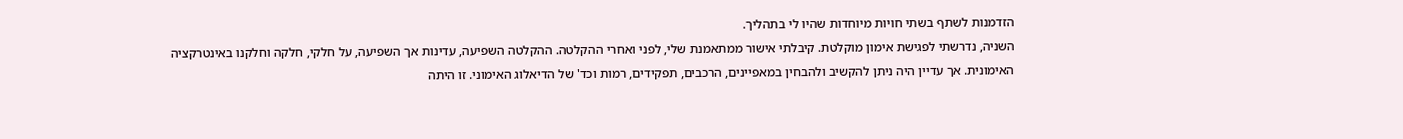הזדמנות לשתף בשתי חויות מיוחדות שהיו לי בתהליך.
השניה, נדרשתי לפגישת אימון מוקלטת. קיבלתי אישור ממתאמנת שלי, לפני ואחרי ההקלטה. ההקלטה השפיעה, עדינות אך השפיעה, על חלקי, חלקה וחלקנו באינטרקציה האימונית. אך עדיין היה ניתן להקשיב ולהבחין במאפיינים, הרכבים, תפקידים, רמות וכד' של הדיאלוג האימוני. זו היתה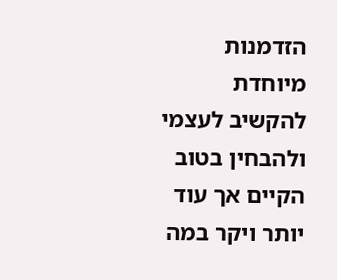הזדמנות מיוחדת להקשיב לעצמי ולהבחין בטוב הקיים אך עוד יותר ויקר במה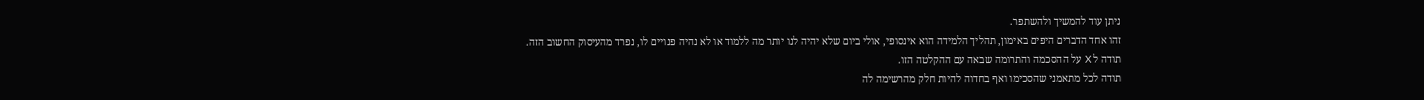ניתן עוד להמשיך ולהשתפר.
זהו אחד הדברים היפים באימון, תהליך הלמידה הוא אינסופי, אולי ביום שלא יהיה לנו יותר מה ללמוד או לא נהיה פנויים לו, נפרד מהעיסוק החשוב הזה.
תודה ל X על ההסכמה והתרומה שבאה עם ההקלטה הזו.
תודה לכל מתאמני שהסכימו ואף בחדוה להיות חלק מהרשימה לה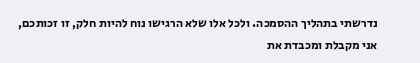נדרשתי בתהליך ההסמכה. ולכל אלו שלא הרגישו נוח להיות חלק, זו זכותכם, אני מקבלת ומכבדת את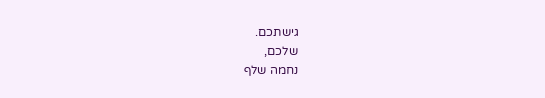גישתכם.
שלכם,
נחמה שלף